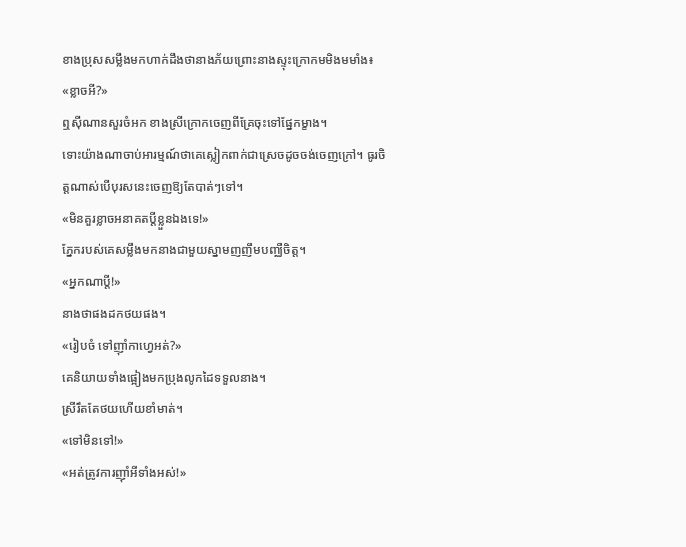ខាងប្រុសសម្លឹងមកហាក់ដឹងថានាងភ័យព្រោះនាងស្ទុះក្រោកមមិងមមាំង៖
«ខ្លាចអី?»
ឮស៊ីណានសួរចំអក ខាងស្រីក្រោកចេញពីគ្រែចុះទៅផ្នែកម្ខាង។
ទោះយ៉ាងណាចាប់អារម្មណ៍ថាគេស្លៀកពាក់ជាស្រេចដូចចង់ចេញក្រៅ។ ធូរចិត្តណាស់បើបុរសនេះចេញឱ្យតែបាត់ៗទៅ។
«មិនគួរខ្លាចអនាគតប្តីខ្លួនឯងទេ!»
ភ្នែករបស់គេសម្លឹងមកនាងជាមួយស្នាមញញឹមបញ្ឈឺចិត្ត។
«អ្នកណាប្តី!»
នាងថាផងដកថយផង។
«រៀបចំ ទៅញ៉ាំកាហ្វេអត់?»
គេនិយាយទាំងផ្អៀងមកប្រុងលូកដៃទទួលនាង។
ស្រីរឹតតែថយហើយខាំមាត់។
«ទៅមិនទៅ!»
«អត់ត្រូវការញ៉ាំអីទាំងអស់!»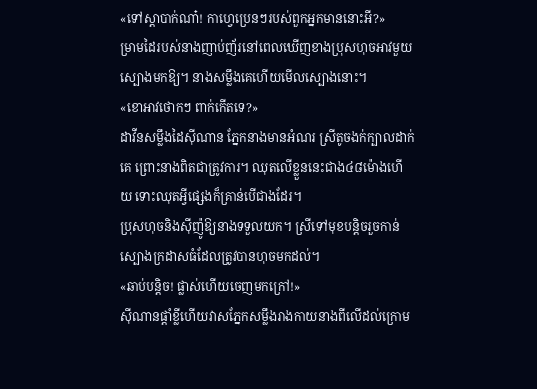«ទៅស្តាបាក់ណា៎! កាហ្វេប្រេនៗរបស់ពួកអ្នកមាននោះអី?»
ម្រាមដៃរបស់នាងញាប់ញ័រនៅពេលឃើញខាងប្រុសហុចអាវមួយស្បោងមកឱ្យ។ នាងសម្លឹងគេហើយមើលស្បោងនោះ។
«ខោអាវថោកៗ ពាក់កើតទេ?»
ដាវីនសម្លឹងដៃស៊ីណាន ភ្នែកនាងមានអំណរ ស្រីតូចងក់ក្បាលដាក់គេ ព្រោះនាងពិតជាត្រូវការ។ ឈុតលើខ្លួននេះជាង៤៨ម៉ោងហើយ ទោះឈុតអ្វីផ្សេងក៏គ្រាន់បើជាងដែរ។
ប្រុសហុចនិងស៊ីញ៉ូឱ្យនាងទទួលយក។ ស្រីទៅមុខបន្តិចរួចកាន់ស្បោងក្រដាសធំដែលត្រូវបានហុចមកដល់។
«ឆាប់បន្តិច! ផ្លាស់ហើយចេញមកក្រៅ!»
ស៊ីណានផ្តាំខ្លីហើយវាសភ្នែកសម្លឹងរាងកាយនាងពីលើដល់ក្រោម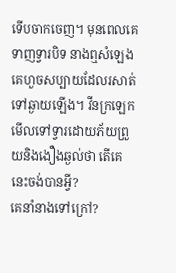ទើបចាកចេញ។ មុនពេលគេទាញទ្វារបិទ នាងឮសំឡេងគេហួចសប្បាយដែលរសាត់ទៅឆ្ងាយឡើង។ វីនក្រឡេកមើលទៅទ្វារដោយភ័យព្រួយនិងងឿងឆ្ងល់ថា តើគេនេះចង់បានអ្វី?
គេនាំនាងទៅក្រៅ?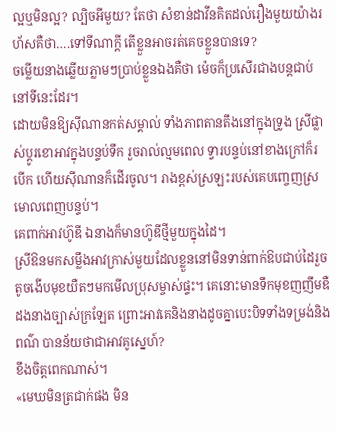ល្អឬមិនល្អ? ល្បិចអីមួយ? តែថា សំខាន់ដាវីនគិតដល់រឿងមួយយ៉ាងរហ័សគឺថា….ទៅទីណាក្តី តើខ្លួនអាចរត់គេចខ្លួនបានទេ?
ចម្លើយនាងឆ្លើយភ្លាមៗប្រាប់ខ្លួនឯងគឺថា ម៉េចក៏ប្រសើរជាងបន្តជាប់នៅទីនេះដែរ។
ដោយមិនឱ្យស៊ីណានកត់សម្គាល់ ទាំងភាពតានតឹងនៅក្នុងទ្រូង ស្រីផ្លាស់ប្តូរខោអាវក្នុងបន្ទប់ទឹក រួចរាល់ល្មមពេល ទ្វារបន្ទប់នៅខាងក្រៅក៏របើក ហើយស៊ីណានក៏ដើរចូល។ រាងខ្ពស់ស្រឡះរបស់គេបញ្ចេញស្រមោលពេញបន្ទប់។
គេពាក់អាវហ៊ូឌី ឯនាងក៏មានហ៊ូឌីថ្មីមួយក្នុងដៃ។
ស្រីឱនមកសម្លឹងអាវក្រាស់មួយដែលខ្លួននៅមិនទាន់ពាក់ឱបជាប់ដៃរួចតូចងើបមុខយឺតៗមកមើលប្រុសម្ចាស់ផ្ទះ។ គេនោះមានទឹកមុខញញឹមឌឺដងនាងច្បាស់ក្រឡែត ព្រោះអាវគេនិងនាងដូចគ្នាបេះបិទទាំងទម្រង់និងពណ៌ បានន័យថាជាអាវគូស្នេហ៍?
ខឹងចិត្តពេកណាស់។
«មេឃមិនត្រជាក់ផង មិន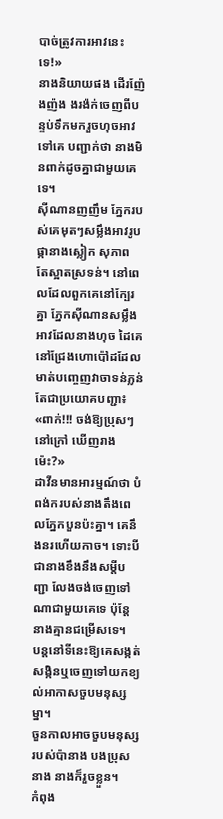បាច់ត្រូវការអាវនេះទេ!»
នាងនិយាយផង ដើរញ៉ែងញ៉ង ងរង៉ក់ចេញពីបន្ទប់ទឹកមករួចហុចអាវទៅគេ បញ្ជាក់ថា នាងមិនពាក់ដូចគ្នាជាមួយគេទេ។
ស៊ីណានញញឹម ភ្នែករបស់គេមុតៗសម្លឹងអាវរូបផ្កានាងស្លៀក សុភាព តែស្អាតស្រទន់។ នៅពេលដែលពួកគេនៅក្បែរគ្នា ភ្នែកស៊ីណានសម្លឹងអាវដែលនាងហុច ដៃគេនៅជ្រែងហោប៉ៅដដែលមាត់បញ្ចេញវាចាទន់ភ្លន់ តែជាប្រយោគបញ្ជា៖
«ពាក់!!! ចង់ឱ្យប្រុសៗនៅក្រៅ ឃើញរាងម៉េះ?»
ដាវីនមានអារម្មណ៍ថា បំពង់ករបស់នាងតឹងពេលភ្នែកបួនប៉ះគ្នា។ គេនឹងនរហើយកាច។ ទោះបីជានាងខឹងនឹងសម្តីបញ្ជា លែងចង់ចេញទៅណាជាមួយគេទេ ប៉ុន្តែនាងគ្មានជម្រើសទេ។
បន្តនៅទីនេះឱ្យគេសង្កត់សង្កិនឬចេញទៅយកខ្យល់អាកាសចួបមនុស្សម្នា។
ចួនកាលអាចចួបមនុស្សរបស់ប៉ានាង បងប្រុសនាង នាងក៏រួចខ្លួន។
កំពុង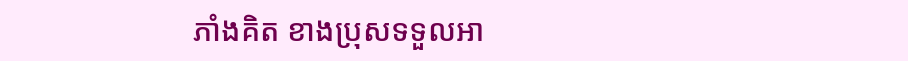ភាំងគិត ខាងប្រុសទទួលអា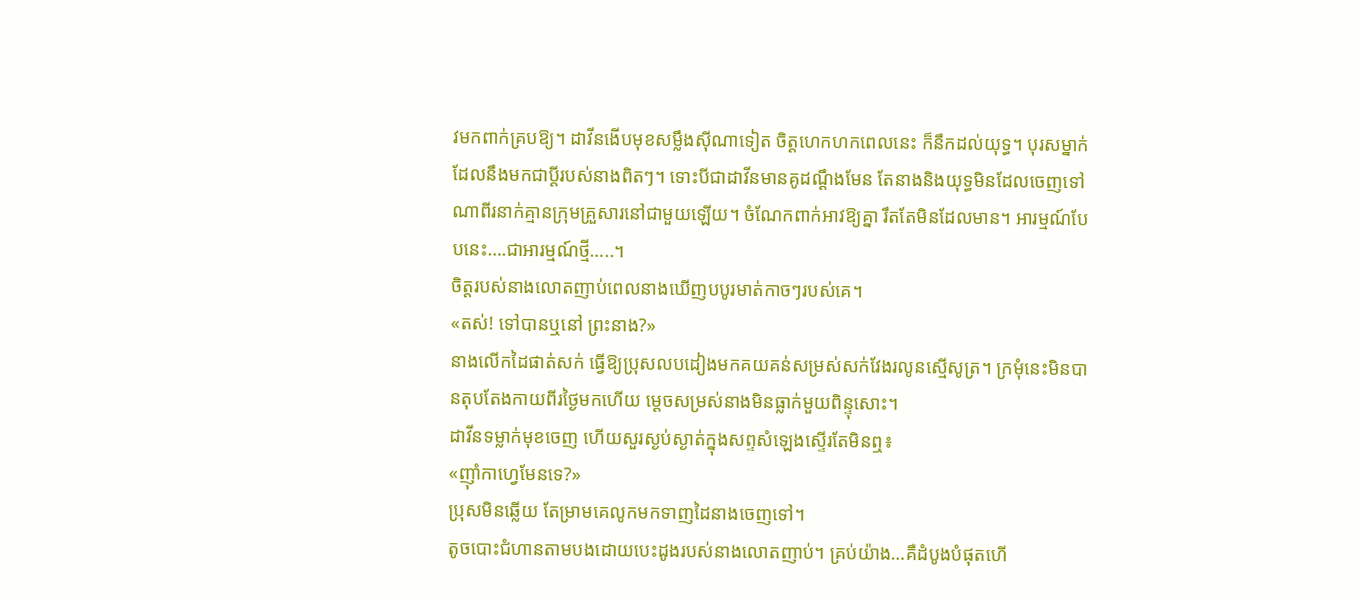វមកពាក់គ្របឱ្យ។ ដាវីនងើបមុខសម្លឹងស៊ីណាទៀត ចិត្តហេកហកពេលនេះ ក៏នឹកដល់យុទ្ធ។ បុរសម្នាក់ដែលនឹងមកជាប្តីរបស់នាងពិតៗ។ ទោះបីជាដាវីនមានគូដណ្តឹងមែន តែនាងនិងយុទ្ធមិនដែលចេញទៅណាពីរនាក់គ្មានក្រុមគ្រួសារនៅជាមួយឡើយ។ ចំណែកពាក់អាវឱ្យគ្នា រឹតតែមិនដែលមាន។ អារម្មណ៍បែបនេះ….ជាអារម្មណ៍ថ្មី…..។
ចិត្តរបស់នាងលោតញាប់ពេលនាងឃើញបបូរមាត់កាចៗរបស់គេ។
«តស់! ទៅបានឬនៅ ព្រះនាង?»
នាងលើកដៃផាត់សក់ ធ្វើឱ្យប្រុសលបដៀងមកគយគន់សម្រស់សក់វែងរលូនស្មើសូត្រ។ ក្រមុំនេះមិនបានតុបតែងកាយពីរថ្ងៃមកហើយ ម្តេចសម្រស់នាងមិនធ្លាក់មួយពិន្ទុសោះ។
ដាវីនទម្លាក់មុខចេញ ហើយសួរស្ងប់ស្ងាត់ក្នុងសព្ទសំឡេងស្ទើរតែមិនឮ៖
«ញ៉ាំកាហ្វេមែនទេ?»
ប្រុសមិនឆ្លើយ តែម្រាមគេលូកមកទាញដៃនាងចេញទៅ។
តូចបោះជំហានតាមបងដោយបេះដូងរបស់នាងលោតញាប់។ គ្រប់យ៉ាង…គឺដំបូងបំផុតហើ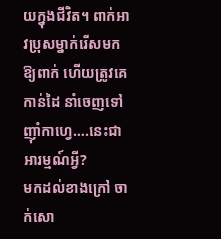យក្នុងជីវិត។ ពាក់អាវប្រុសម្នាក់រើសមកឱ្យពាក់ ហើយត្រូវគេកាន់ដៃ នាំចេញទៅញ៉ាំកាហ្វេ….នេះជាអារម្មណ៍អ្វី?
មកដល់ខាងក្រៅ ចាក់សោ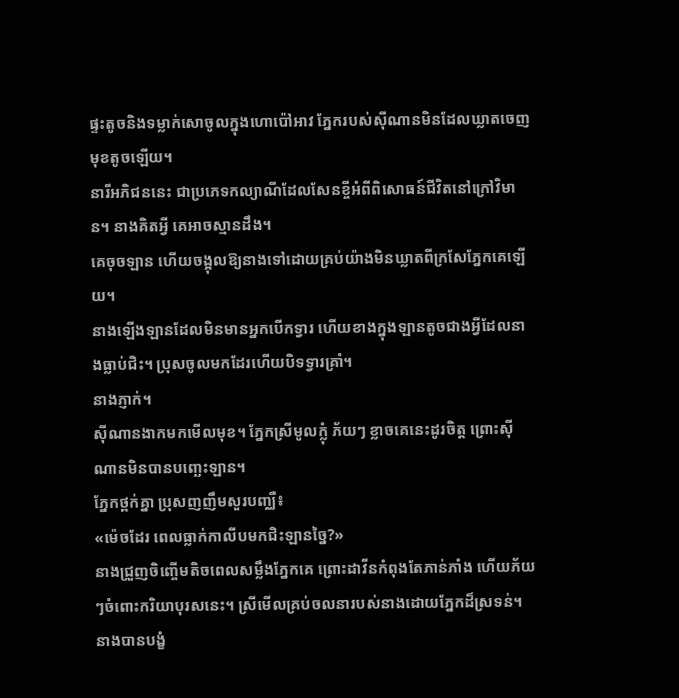ផ្ទះតូចនិងទម្លាក់សោចូលក្នុងហោប៉ៅអាវ ភ្នែករបស់ស៊ីណានមិនដែលឃ្លាតចេញមុខតូចឡើយ។
នារីអភិជននេះ ជាប្រភេទកល្យាណីដែលសែនខ្ចីអំពីពិសោធន៍ជីវិតនៅក្រៅវិមាន។ នាងគិតអ្វី គេអាចស្មានដឹង។
គេចុចឡាន ហើយចង្អុលឱ្យនាងទៅដោយគ្រប់យ៉ាងមិនឃ្លាតពីក្រសែភ្នែកគេឡើយ។
នាងឡើងឡានដែលមិនមានអ្នកបើកទ្វារ ហើយខាងក្នុងឡានតូចជាងអ្វីដែលនាងធ្លាប់ជិះ។ ប្រុសចូលមកដែរហើយបិទទ្វារគ្រាំ។
នាងភ្ញាក់។
ស៊ីណានងាកមកមើលមុខ។ ភ្នែកស្រីមូលក្លុំ ភ័យៗ ខ្លាចគេនេះដូរចិត្ត ព្រោះស៊ីណានមិនបានបញ្ឆេះឡាន។
ភ្នែកថ្ពក់គ្នា ប្រុសញញឹមសួរបញ្ឈឺ៖
«ម៉េចដែរ ពេលធ្លាក់កាលីបមកជិះឡានច្នៃ?»
នាងជ្រួញចិញ្ចើមតិចពេលសម្លឹងភ្នែកគេ ព្រោះដាវីនកំពុងតែភាន់ភាំង ហើយភ័យៗចំពោះករិយាបុរសនេះ។ ស្រីមើលគ្រប់ចលនារបស់នាងដោយភ្នែកដ៏ស្រទន់។ នាងបានបង្ខំ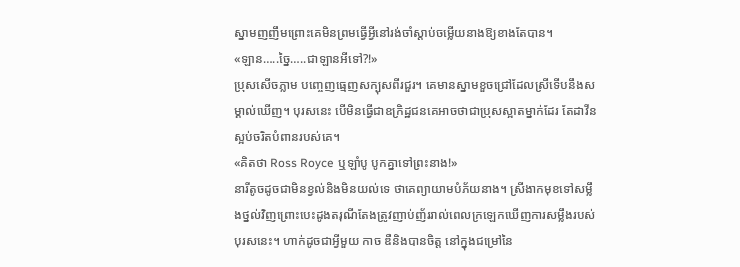ស្នាមញញឹមព្រោះគេមិនព្រមធ្វើអ្វីនៅរង់ចាំស្តាប់ចម្លើយនាងឱ្យខាងតែបាន។
«ឡាន…..ច្នៃ…..ជាឡានអីទៅ?!»
ប្រុសសើចភ្លាម បញ្ចេញធ្មេញសក្បុសពីរជួរ។ គេមានស្នាមខួចជ្រៅដែលស្រីទើបនឹងសម្គាល់ឃើញ។ បុរសនេះ បើមិនធ្វើជាឧក្រិដ្ឋជនគេអាចថាជាប្រុសស្អាតម្នាក់ដែរ តែដាវីនស្អប់ចរិតបំពានរបស់គេ។
«គិតថា Ross Royce ឬឡាំបូ បូកគ្នាទៅព្រះនាង!»
នារីតូចដូចជាមិនខ្វល់និងមិនយល់ទេ ថាគេព្យាយាមបំភ័យនាង។ ស្រីងាកមុខទៅសម្លឹងថ្នល់វិញព្រោះបេះដូងតរុណីតែងត្រូវញាប់ញ័ររាល់ពេលក្រឡេកឃើញការសម្លឹងរបស់បុរសនេះ។ ហាក់ដូចជាអ្វីមួយ កាច ឌឺនិងបានចិត្ត នៅក្នុងជម្រៅនៃ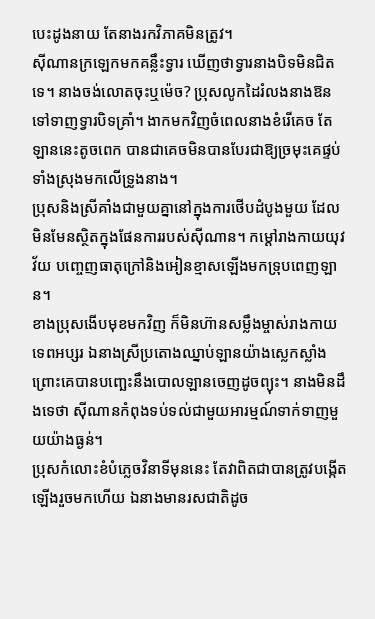បេះដូងនាយ តែនាងរកវិភាគមិនត្រូវ។
ស៊ីណានក្រឡេកមកគន្លឹះទ្វារ ឃើញថាទ្វារនាងបិទមិនជិតទេ។ នាងចង់លោតចុះឬម៉េច? ប្រុសលូកដៃរំលងនាងឱនទៅទាញទ្វារបិទគ្រាំ។ ងាកមកវិញចំពេលនាងខំរើគេច តែឡាននេះតូចពេក បានជាគេចមិនបានបែរជាឱ្យច្រមុះគេផ្ទប់ទាំងស្រុងមកលើទ្រូងនាង។
ប្រុសនិងស្រីគាំងជាមួយគ្នានៅក្នុងការថើបដំបូងមួយ ដែលមិនមែនស្ថិតក្នុងផែនការរបស់ស៊ីណាន។ កម្ដៅរាងកាយយុវវ័យ បញ្ចេញធាតុក្រៅនិងអៀនខ្មាសឡើងមកទ្រុបពេញឡាន។
ខាងប្រុសងើបមុខមកវិញ ក៏មិនហ៊ានសម្លឹងម្ចាស់រាងកាយទេពអប្សរ ឯនាងស្រីប្រតោងឈ្នាប់ឡានយ៉ាងស្លេកស្លាំងព្រោះគេបានបញ្ឆេះនឹងបោលឡានចេញដូចព្យុះ។ នាងមិនដឹងទេថា ស៊ីណានកំពុងទប់ទល់ជាមួយអារម្មណ៍ទាក់ទាញមួយយ៉ាងធ្ងន់។
ប្រុសកំលោះខំបំភ្លេចវិនាទីមុននេះ តែវាពិតជាបានត្រូវបង្កើតឡើងរួចមកហើយ ឯនាងមានរសជាតិដូច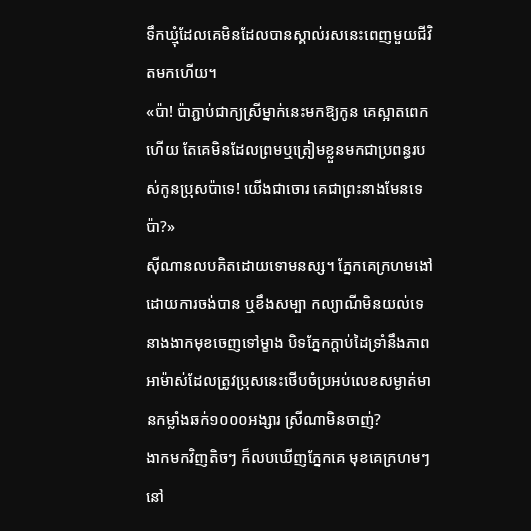ទឹកឃ្មុំដែលគេមិនដែលបានស្គាល់រសនេះពេញមួយជីវិតមកហើយ។
«ប៉ា! ប៉ាភ្ជាប់ជាក្យស្រីម្នាក់នេះមកឱ្យកូន គេស្អាតពេកហើយ តែគេមិនដែលព្រមឬត្រៀមខ្លួនមកជាប្រពន្ធរបស់កូនប្រុសប៉ាទេ! យើងជាចោរ គេជាព្រះនាងមែនទេប៉ា?»
ស៊ីណានលបគិតដោយទោមនស្ស។ ភ្នែកគេក្រហមងៅដោយការចង់បាន ឬខឹងសម្បា កល្យាណីមិនយល់ទេ នាងងាកមុខចេញទៅម្ខាង បិទភ្នែកក្តាប់ដៃទ្រាំនឹងភាពអាម៉ាស់ដែលត្រូវប្រុសនេះថើបចំប្រអប់លេខសម្ងាត់មានកម្លាំងឆក់១០០០អង្សារ ស្រីណាមិនចាញ់?
ងាកមកវិញតិចៗ ក៏លបឃើញភ្នែកគេ មុខគេក្រហមៗនៅ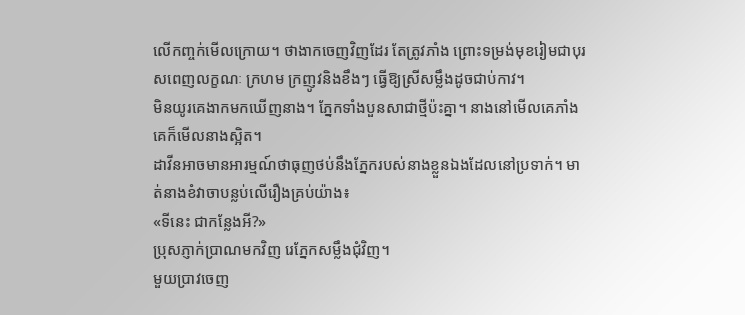លើកញ្ចក់មើលក្រោយ។ ថាងាកចេញវិញដែរ តែត្រូវភាំង ព្រោះទម្រង់មុខរៀមជាបុរសពេញលក្ខណៈ ក្រហម ក្រញូវនិងខឹងៗ ធ្វើឱ្យស្រីសម្លឹងដូចជាប់កាវ។
មិនយូរគេងាកមកឃើញនាង។ ភ្នែកទាំងបួនសាជាថ្មីប៉ះគ្នា។ នាងនៅមើលគេភាំង គេក៏មើលនាងស្អិត។
ដាវីនអាចមានអារម្មណ៍ថាធុញថប់នឹងភ្នែករបស់នាងខ្លួនឯងដែលនៅប្រទាក់។ មាត់នាងខំវាចាបន្លប់លើរឿងគ្រប់យ៉ាង៖
«ទីនេះ ជាកន្លែងអី?»
ប្រុសភ្ញាក់ប្រាណមកវិញ រេភ្នែកសម្លឹងជុំវិញ។
មួយប្រាវចេញ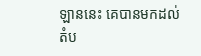ឡាននេះ គេបានមកដល់តំប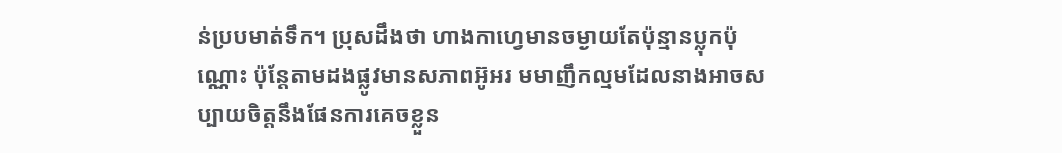ន់ប្របមាត់ទឹក។ ប្រុសដឹងថា ហាងកាហ្វេមានចម្ងាយតែប៉ុន្មានប្លុកប៉ុណ្ណោះ ប៉ុន្តែតាមដងផ្លូវមានសភាពអ៊ូអរ មមាញឹកល្មមដែលនាងអាចសប្បាយចិត្តនឹងផែនការគេចខ្លួន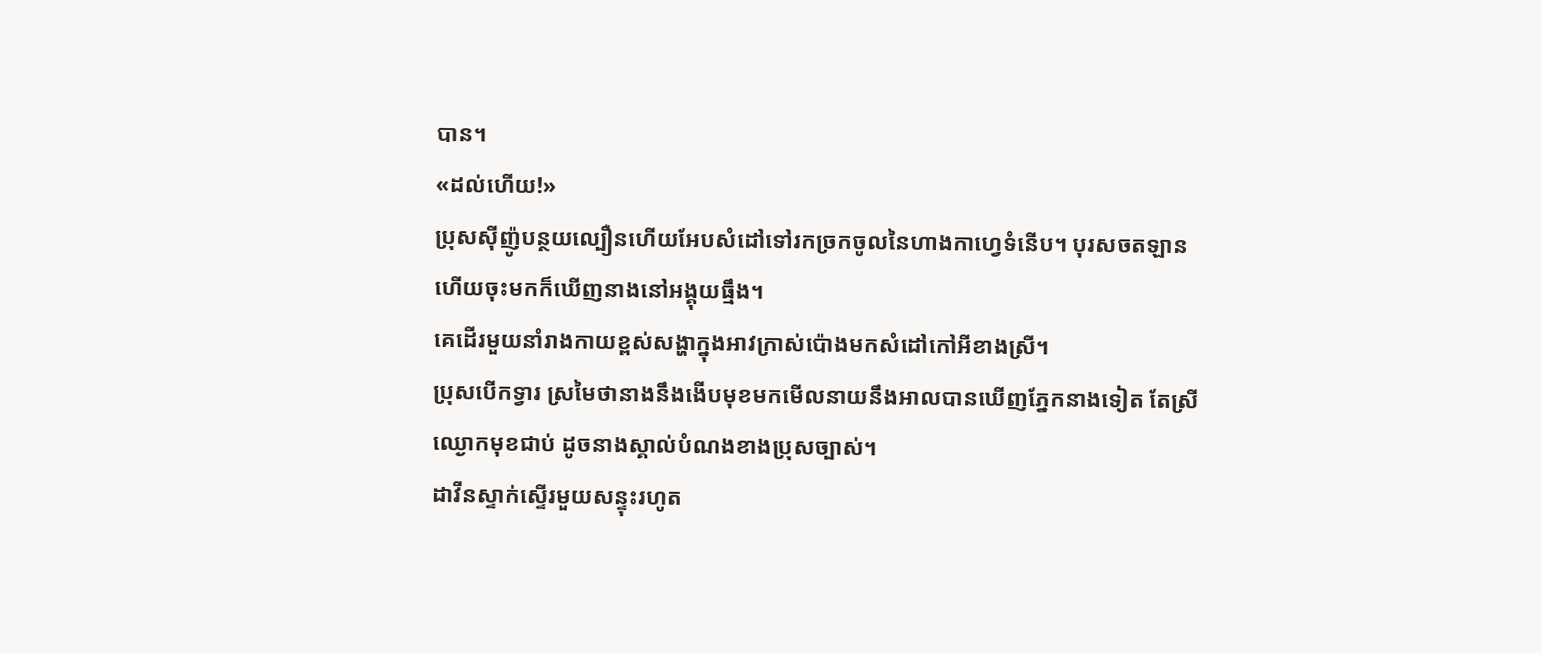បាន។
«ដល់ហើយ!»
ប្រុសស៊ីញ៉ូបន្ថយល្បឿនហើយអែបសំដៅទៅរកច្រកចូលនៃហាងកាហ្វេទំនើប។ បុរសចតឡាន ហើយចុះមកក៏ឃើញនាងនៅអង្គុយធ្មឹង។
គេដើរមួយនាំរាងកាយខ្ពស់សង្ហាក្នុងអាវក្រាស់ប៉ោងមកសំដៅកៅអីខាងស្រី។
ប្រុសបើកទ្វារ ស្រមៃថានាងនឹងងើបមុខមកមើលនាយនឹងអាលបានឃើញភ្នែកនាងទៀត តែស្រីឈ្ងោកមុខជាប់ ដូចនាងស្គាល់បំណងខាងប្រុសច្បាស់។
ដាវីនស្ទាក់ស្ទើរមួយសន្ទុះរហូត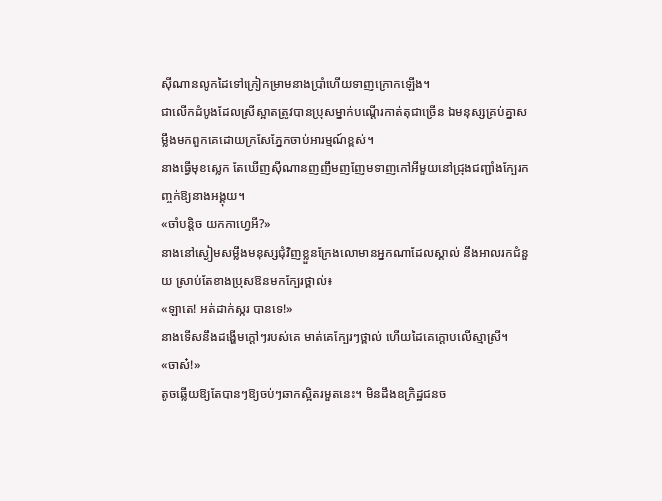ស៊ីណានលូកដៃទៅក្រៀកម្រាមនាងប្រាំហើយទាញក្រោកឡើង។
ជាលើកដំបូងដែលស្រីស្អាតត្រូវបានប្រុសម្នាក់បណ្តើរកាត់តុជាច្រើន ឯមនុស្សគ្រប់គ្នាសម្លឹងមកពួកគេដោយក្រសែភ្នែកចាប់អារម្មណ៍ខ្ពស់។
នាងធ្វើមុខស្លេក តែឃើញស៊ីណានញញឹមញញែមទាញកៅអីមួយនៅជ្រុងជញ្ជាំងក្បែរកញ្ចក់ឱ្យនាងអង្គុយ។
«ចាំបន្តិច យកកាហ្វេអី?»
នាងនៅស្ងៀមសម្លឹងមនុស្សជុំវិញខ្លួនក្រែងលោមានអ្នកណាដែលស្គាល់ នឹងអាលរកជំនួយ ស្រាប់តែខាងប្រុសឱនមកក្បែរថ្ពាល់៖
«ឡាតេ! អត់ដាក់ស្ករ បានទេ!»
នាងទើសនឹងដង្ហើមក្តៅៗរបស់គេ មាត់គេក្បែរៗថ្ពាល់ ហើយដៃគេក្តោបលើស្មាស្រី។
«ចាស៎!»
តូចឆ្លើយឱ្យតែបានៗឱ្យចប់ៗឆាកស្អិតរមួតនេះ។ មិនដឹងឧក្រិដ្ឋជនច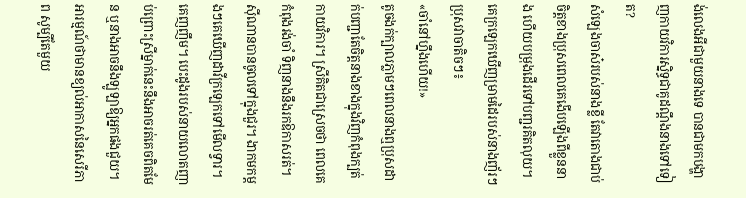ង់លេងអីជាមួយនាងទេ បានជាមកបង្ហាញកាយវិការស្និទ្ធជាគូដណ្តឹងនាងទៅទៀត?
សំឡេងចាស៎របស់នាងខ្លី តែវាតោងជាប់ចិត្តខាងប្រុសពេលគេងើបឡើងពីខ្លួននាង ហើយបម្រុងដើរទៅបញ្ជរគិតលុយ។
គេក្រឡេកឃើញម្រាមដៃរបស់នាងញ័រៗ ប្រុសវាចាតិចៗ៖
«ចាំនៅហ្នឹងហើយ!»
តូចងក់ក្បាលភ្លាមៗពេលនាងឮប្រុសដាក់បញ្ជាតែចិត្តនាងខាងក្នុងវិញកំពុងក្បត់កាយវិការ។ ស្រីគិតជាស្រេចថា ពេលគេកំពុងរង់ចាំ ទិញនាងនឹងរកឱកាសរត់។
ស៊ីណានបានចូលទៅក្នុងជួរ។ ងាកមកម្តងៗគេឃើញដាវីក្រឡេកទៅមើលទ្វារ។ គេញញឹម។ បេះដូងរបស់នាយលោតញាប់ព្រោះស្រីម្នាក់នេះនឹងអាចរត់គេចពិតមែន ឬនាងអាចនឹងឡូឡាឱ្យអ្នកផងជួយ។
អារម្មណ៍ថាមានខ្យល់អាកាសនៃសេរីភាព សូម្បីតែមួយ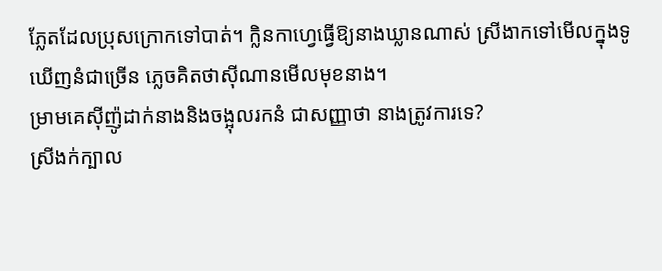ភ្លែតដែលប្រុសក្រោកទៅបាត់។ ក្លិនកាហ្វេធ្វើឱ្យនាងឃ្លានណាស់ ស្រីងាកទៅមើលក្នុងទូឃើញនំជាច្រើន ភ្លេចគិតថាស៊ីណានមើលមុខនាង។
ម្រាមគេស៊ីញ៉ូដាក់នាងនិងចង្អុលរកនំ ជាសញ្ញាថា នាងត្រូវការទេ?
ស្រីងក់ក្បាល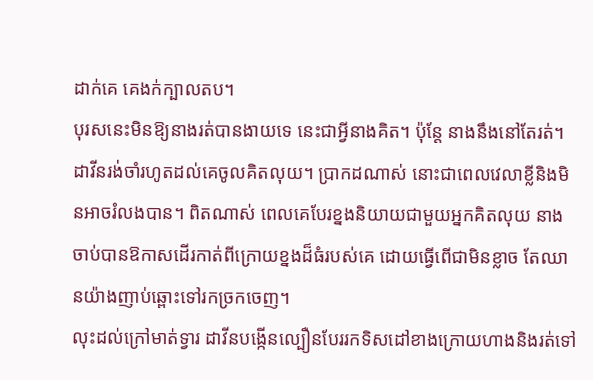ដាក់គេ គេងក់ក្បាលតប។
បុរសនេះមិនឱ្យនាងរត់បានងាយទេ នេះជាអ្វីនាងគិត។ ប៉ុន្តែ នាងនឹងនៅតែរត់។
ដាវីនរង់ចាំរហូតដល់គេចូលគិតលុយ។ ប្រាកដណាស់ នោះជាពេលវេលាខ្លីនិងមិនអាចរំលងបាន។ ពិតណាស់ ពេលគេបែរខ្នងនិយាយជាមួយអ្នកគិតលុយ នាងចាប់បានឱកាសដើរកាត់ពីក្រោយខ្នងដ៏ធំរបស់គេ ដោយធ្វើពើជាមិនខ្លាច តែឈានយ៉ាងញាប់ឆ្ពោះទៅរកច្រកចេញ។
លុះដល់ក្រៅមាត់ទ្វារ ដាវីនបង្កើនល្បឿនបែររកទិសដៅខាងក្រោយហាងនិងរត់ទៅ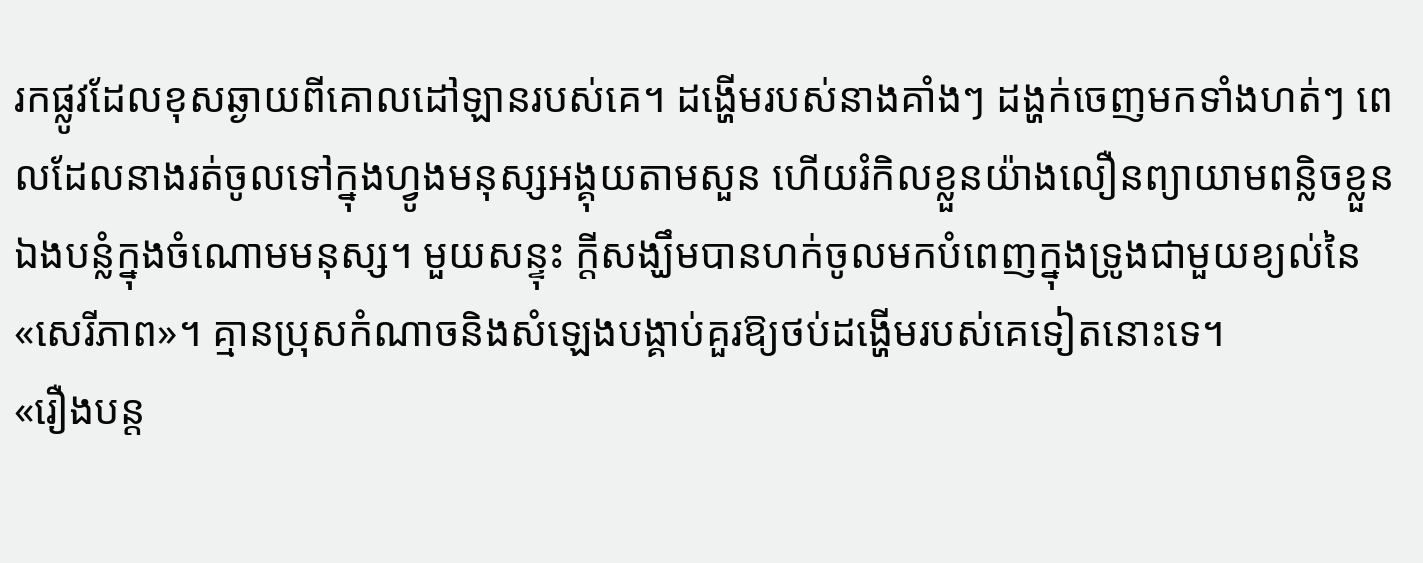រកផ្លូវដែលខុសឆ្ងាយពីគោលដៅឡានរបស់គេ។ ដង្ហើមរបស់នាងគាំងៗ ដង្ហក់ចេញមកទាំងហត់ៗ ពេលដែលនាងរត់ចូលទៅក្នុងហ្វូងមនុស្សអង្គុយតាមសួន ហើយរំកិលខ្លួនយ៉ាងលឿនព្យាយាមពន្លិចខ្លួនឯងបន្លំក្នុងចំណោមមនុស្ស។ មួយសន្ទុះ ក្តីសង្ឃឹមបានហក់ចូលមកបំពេញក្នុងទ្រូងជាមួយខ្យល់នៃ«សេរីភាព»។ គ្មានប្រុសកំណាចនិងសំឡេងបង្គាប់គួរឱ្យថប់ដង្ហើមរបស់គេទៀតនោះទេ។
«រឿងបន្ត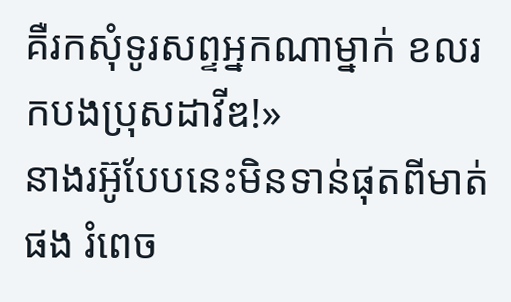គឺរកសុំទូរសព្ទអ្នកណាម្នាក់ ខលរកបងប្រុសដាវីឌ!»
នាងរអ៊ូបែបនេះមិនទាន់ផុតពីមាត់ផង រំពេច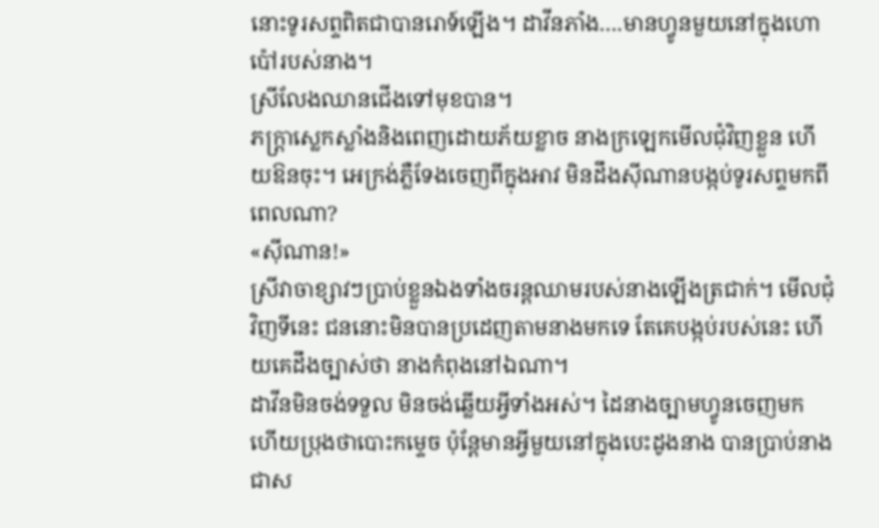នោះទូរសព្ទពិតជាបានរោទ៍ឡើង។ ដាវីនភាំង….មានហ្វូនមួយនៅក្នុងហោប៉ៅរបស់នាង។
ស្រីលែងឈានជើងទៅមុខបាន។
ភក្ត្រាស្លេកស្លាំងនិងពេញដោយភ័យខ្លាច នាងក្រឡេកមើលជុំវិញខ្លួន ហើយឱនចុះ។ អេក្រង់ភ្លឺទែងចេញពីក្នុងអាវ មិនដឹងស៊ីណានបង្កប់ទូរសព្ទមកពីពេលណា?
«ស៊ីណាន!»
ស្រីវាចាខ្សាវៗប្រាប់ខ្លួនឯងទាំងចរន្តឈាមរបស់នាងឡើងត្រជាក់។ មើលជុំវិញទីនេះ ជននោះមិនបានប្រដេញតាមនាងមកទេ តែគេបង្កប់របស់នេះ ហើយគេដឹងច្បាស់ថា នាងកំពុងនៅឯណា។
ដាវីនមិនចង់ទទួល មិនចង់ឆ្លើយអ្វីទាំងអស់។ ដៃនាងច្បាមហ្វូនចេញមក ហើយប្រុងថាបោះកម្ទេច ប៉ុន្តែមានអ្វីមួយនៅក្នុងបេះដូងនាង បានប្រាប់នាងជាស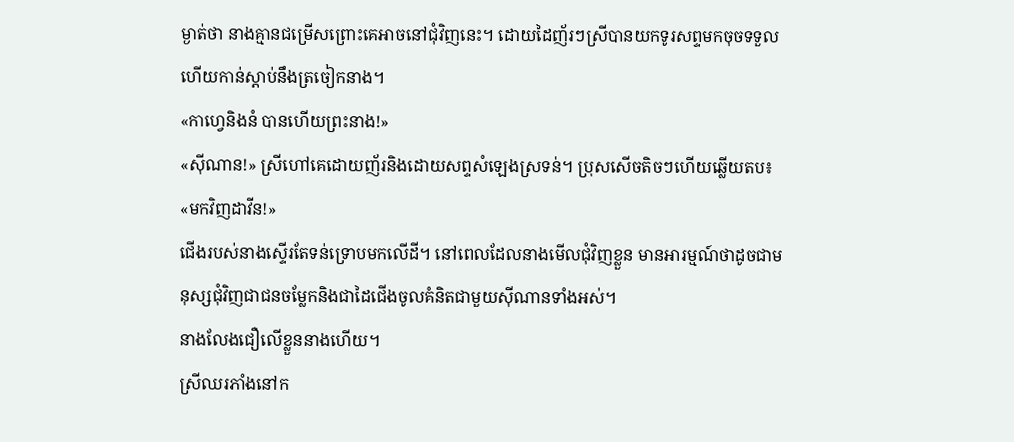ម្ងាត់ថា នាងគ្មានជម្រើសព្រោះគេអាចនៅជុំវិញនេះ។ ដោយដៃញ័រៗស្រីបានយកទូរសព្ទមកចុចទទួល ហើយកាន់ស្តាប់នឹងត្រចៀកនាង។
«កាហ្វេនិងនំ បានហើយព្រះនាង!»
«ស៊ីណាន!» ស្រីហៅគេដោយញ័រនិងដោយសព្ទសំឡេងស្រទន់។ ប្រុសសើចតិចៗហើយឆ្លើយតប៖
«មកវិញដាវីន!»
ជើងរបស់នាងស្ទើរតែទន់ទ្រោបមកលើដី។ នៅពេលដែលនាងមើលជុំវិញខ្លួន មានអារម្មណ៍ថាដូចជាមនុស្សជុំវិញជាជនចម្លែកនិងជាដៃជើងចូលគំនិតជាមួយស៊ីណានទាំងអស់។
នាងលែងជឿលើខ្លួននាងហើយ។
ស្រីឈរភាំងនៅក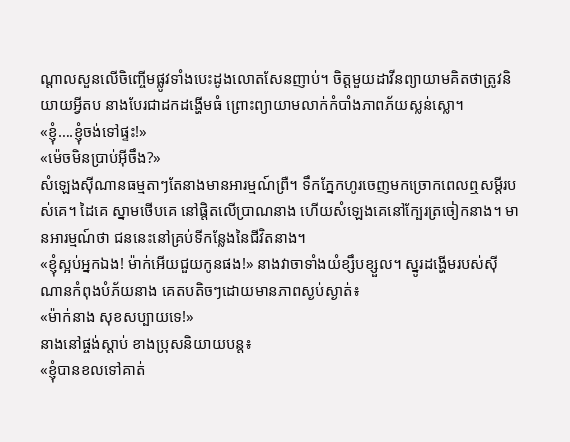ណ្តាលសួនលើចិញ្ចើមផ្លូវទាំងបេះដូងលោតសែនញាប់។ ចិត្តមួយដាវីនព្យាយាមគិតថាត្រូវនិយាយអ្វីតប នាងបែរជាដកដង្ហើមធំ ព្រោះព្យាយាមលាក់កំបាំងភាពភ័យស្លន់ស្លោ។
«ខ្ញុំ….ខ្ញុំចង់ទៅផ្ទះ!»
«ម៉េចមិនប្រាប់អ៊ីចឹង?»
សំឡេងស៊ីណានធម្មតាៗតែនាងមានអារម្មណ៍ព្រឺ។ ទឹកភ្នែកហូរចេញមកច្រោកពេលឮសម្ដីរបស់គេ។ ដៃគេ ស្នាមថើបគេ នៅផ្តិតលើប្រាណនាង ហើយសំឡេងគេនៅក្បែរត្រចៀកនាង។ មានអារម្មណ៍ថា ជននេះនៅគ្រប់ទីកន្លែងនៃជីវិតនាង។
«ខ្ញុំស្អប់អ្នកឯង! ម៉ាក់អើយជួយកូនផង!» នាងវាចាទាំងយំខ្សឹបខ្សួល។ ស្នូរដង្ហើមរបស់ស៊ីណានកំពុងបំភ័យនាង គេតបតិចៗដោយមានភាពស្ងប់ស្ងាត់៖
«ម៉ាក់នាង សុខសប្បាយទេ!»
នាងនៅផ្ចង់ស្តាប់ ខាងប្រុសនិយាយបន្ត៖
«ខ្ញុំបានខលទៅគាត់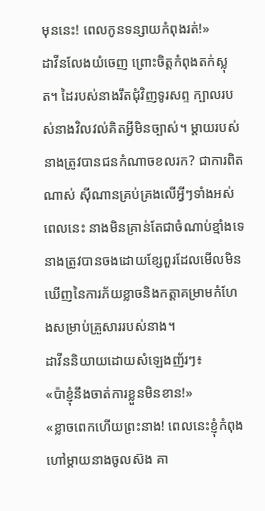មុននេះ! ពេលកូនទន្សាយកំពុងរត់!»
ដាវីនលែងយំចេញ ព្រោះចិត្តកំពុងតក់ស្លុត។ ដៃរបស់នាងរឹតជុំវិញទូរសព្ទ ក្បាលរបស់នាងវិលវល់គិតអ្វីមិនច្បាស់។ ម្តាយរបស់នាងត្រូវបានជនកំណាចខលរក? ជាការពិតណាស់ ស៊ីណានគ្រប់គ្រងលើអ្វីៗទាំងអស់ពេលនេះ នាងមិនគ្រាន់តែជាចំណាប់ខ្មាំងទេ នាងត្រូវបានចងដោយខ្សែពួរដែលមើលមិនឃើញនៃការភ័យខ្លាចនិងកត្តាគម្រាមកំហែងសម្រាប់គ្រួសាររបស់នាង។
ដាវីននិយាយដោយសំឡេងញ័រៗ៖
«ប៉ាខ្ញុំនឹងចាត់ការខ្លួនមិនខាន!»
«ខ្លាចពេកហើយព្រះនាង! ពេលនេះខ្ញុំកំពុងហៅម្តាយនាងចូលស៊ង គា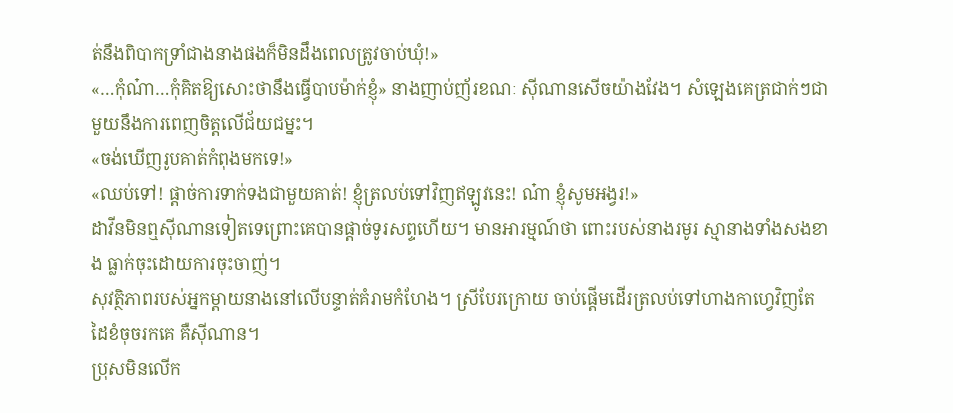ត់នឹងពិបាកទ្រាំជាងនាងផងក៏មិនដឹងពេលត្រូវចាប់ឃុំ!»
«…កុំណ៎ា…កុំគិតឱ្យសោះថានឹងធ្វើបាបម៉ាក់ខ្ញុំ» នាងញាប់ញ័រខណៈ ស៊ីណានសើចយ៉ាងវែង។ សំឡេងគេត្រជាក់ៗជាមួយនឹងការពេញចិត្តលើជ័យជម្នះ។
«ចង់ឃើញរូបគាត់កំពុងមកទេ!»
«ឈប់ទៅ! ផ្តាច់ការទាក់ទងជាមួយគាត់! ខ្ញុំត្រលប់ទៅវិញឥឡូវនេះ! ណ៎ា ខ្ញុំសូមអង្វរ!»
ដាវីនមិនឮស៊ីណានទៀតទេព្រោះគេបានផ្តាច់ទូរសព្ទហើយ។ មានអារម្មណ៍ថា ពោះរបស់នាងរមូរ ស្មានាងទាំងសងខាង ធ្លាក់ចុះដោយការចុះចាញ់។
សុវត្ថិភាពរបស់អ្នកម្តាយនាងនៅលើបន្ទាត់គំរាមកំហែង។ ស្រីបែរក្រោយ ចាប់ផ្តើមដើរត្រលប់ទៅហាងកាហ្វេវិញតែដៃខំចុចរកគេ គឺស៊ីណាន។
ប្រុសមិនលើក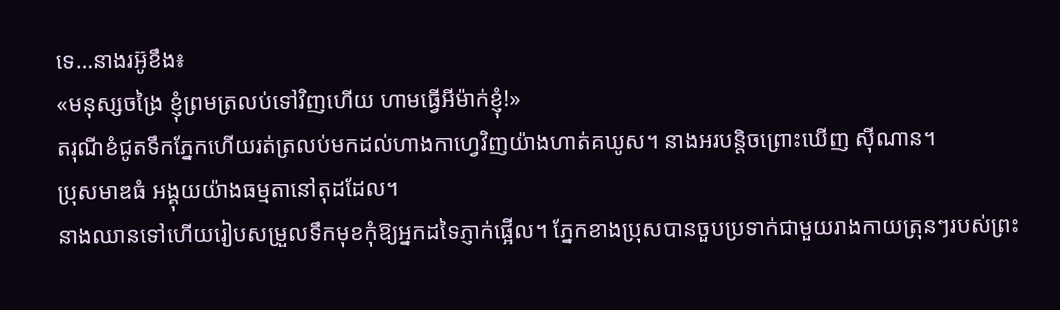ទេ…នាងរអ៊ូខឹង៖
«មនុស្សចង្រៃ ខ្ញុំព្រមត្រលប់ទៅវិញហើយ ហាមធ្វើអីម៉ាក់ខ្ញុំ!»
តរុណីខំជូតទឹកភ្នែកហើយរត់ត្រលប់មកដល់ហាងកាហ្វេវិញយ៉ាងហាត់គឃូស។ នាងអរបន្តិចព្រោះឃើញ ស៊ីណាន។
ប្រុសមាឌធំ អង្គុយយ៉ាងធម្មតានៅតុដដែល។
នាងឈានទៅហើយរៀបសម្រួលទឹកមុខកុំឱ្យអ្នកដទៃភ្ញាក់ផ្អើល។ ភ្នែកខាងប្រុសបានចួបប្រទាក់ជាមួយរាងកាយត្រុនៗរបស់ព្រះ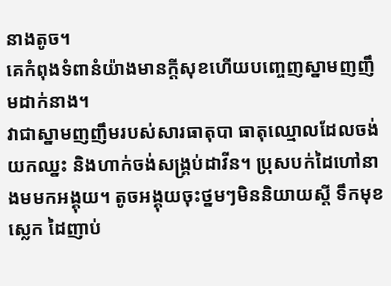នាងតូច។
គេកំពុងទំពានំយ៉ាងមានក្តីសុខហើយបញ្ចេញស្នាមញញឹមដាក់នាង។
វាជាស្នាមញញឹមរបស់សារធាតុបា ធាតុឈ្មោលដែលចង់យកឈ្នះ និងហាក់ចង់សង្គ្រប់ដាវីន។ ប្រុសបក់ដៃហៅនាងមមកអង្គុយ។ តូចអង្គុយចុះថ្នមៗមិននិយាយស្តី ទឹកមុខស្លេក ដៃញាប់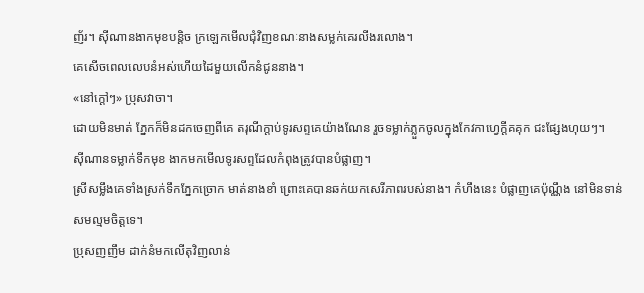ញ័រ។ ស៊ីណានងាកមុខបន្តិច ក្រឡេកមើលជុំវិញខណៈនាងសម្លក់គេរលីងរលោង។
គេសើចពេលលេបនំអស់ហើយដៃមួយលើកនំជូននាង។
«នៅក្តៅៗ» ប្រុសវាចា។
ដោយមិនមាត់ ភ្នែកក៏មិនដកចេញពីគេ តរុណីក្តាប់ទូរសព្ទគេយ៉ាងណែន រួចទម្លាក់ភ្លួកចូលក្នុងកែវកាហ្វេក្តីគគុក ជះផ្សែងហុយៗ។
ស៊ីណានទម្លាក់ទឹកមុខ ងាកមកមើលទូរសព្ទដែលកំពុងត្រូវបានបំផ្លាញ។
ស្រីសម្លឹងគេទាំងស្រក់ទឹកភ្នែកច្រោក មាត់នាងខាំ ព្រោះគេបានឆក់យកសេរីភាពរបស់នាង។ កំហឹងនេះ បំផ្លាញគេប៉ុណ្ណឹង នៅមិនទាន់សមល្មមចិត្តទេ។
ប្រុសញញឹម ដាក់នំមកលើតុវិញលាន់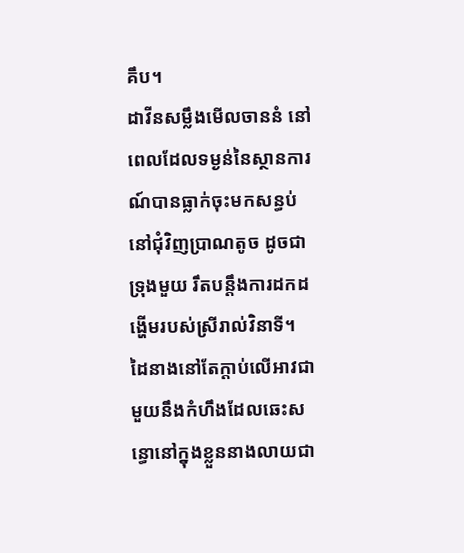គឹប។
ដាវីនសម្លឹងមើលចាននំ នៅពេលដែលទម្ងន់នៃស្ថានការណ៍បានធ្លាក់ចុះមកសន្ធប់នៅជុំវិញប្រាណតូច ដូចជាទ្រុងមួយ រឹតបន្តឹងការដកដង្ហើមរបស់ស្រីរាល់វិនាទី។
ដៃនាងនៅតែក្តាប់លើអាវជាមួយនឹងកំហឹងដែលឆេះសន្ធោនៅក្នុងខ្លួននាងលាយជា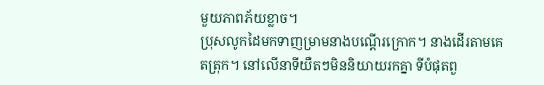មួយភាពភ័យខ្លាច។
ប្រុសលូកដៃមកទាញម្រាមនាងបណ្តើរក្រោក។ នាងដើរតាមគេតត្រុក។ នៅលើនាទីយឺតៗមិននិយាយរកគ្នា ទីបំផុតពួ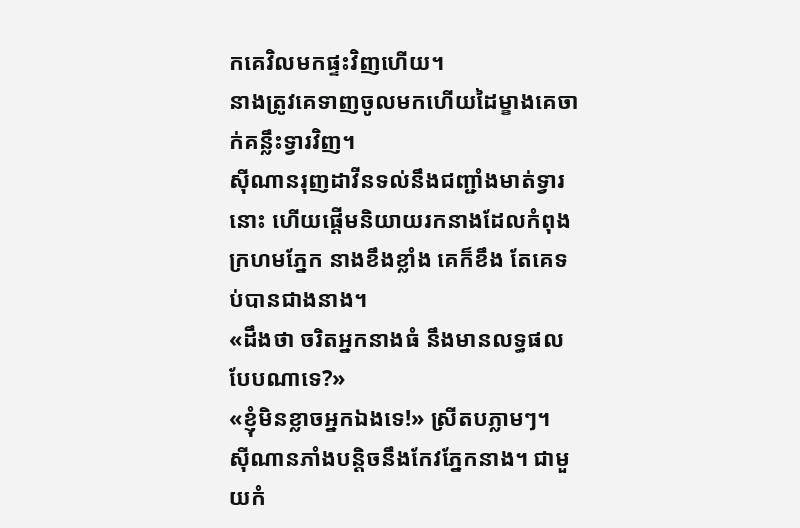កគេវិលមកផ្ទះវិញហើយ។
នាងត្រូវគេទាញចូលមកហើយដៃម្ខាងគេចាក់គន្លឹះទ្វារវិញ។
ស៊ីណានរុញដាវីនទល់នឹងជញ្ជាំងមាត់ទ្វារនោះ ហើយផ្តើមនិយាយរកនាងដែលកំពុងក្រហមភ្នែក នាងខឹងខ្លាំង គេក៏ខឹង តែគេទប់បានជាងនាង។
«ដឹងថា ចរិតអ្នកនាងធំ នឹងមានលទ្ធផលបែបណាទេ?»
«ខ្ញុំមិនខ្លាចអ្នកឯងទេ!» ស្រីតបភ្លាមៗ។
ស៊ីណានភាំងបន្តិចនឹងកែវភ្នែកនាង។ ជាមួយកំ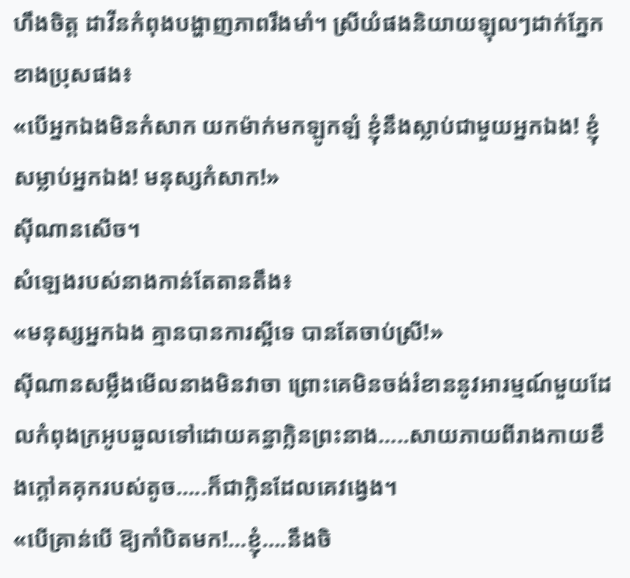ហឹងចិត្ត ដាវីនកំពុងបង្ហាញភាពរឹងមាំ។ ស្រីយំផងនិយាយឡុលៗដាក់ភ្នែកខាងប្រុសផង៖
«បើអ្នកឯងមិនកំសាក យកម៉ាក់មកឡូកឡំ ខ្ញុំនឹងស្លាប់ជាមួយអ្នកឯង! ខ្ញុំសម្លាប់អ្នកឯង! មនុស្សកំសាក!»
ស៊ីណានសើច។
សំឡេងរបស់នាងកាន់តែតានតឹង៖
«មនុស្សអ្នកឯង គ្មានបានការស្អីទេ បានតែចាប់ស្រី!»
ស៊ីណានសម្លឹងមើលនាងមិនវាចា ព្រោះគេមិនចង់រំខាននូវអារម្មណ៍មួយដែលកំពុងក្រអូបឆួលទៅដោយគន្ធាក្លិនព្រះនាង…..សាយភាយពីរាងកាយខឹងក្តៅគគុករបស់តូច…..ក៏ជាក្លិនដែលគេវង្វេង។
«បើគ្រាន់បើ ឱ្យកាំបិតមក!…ខ្ញុំ….នឹងចិ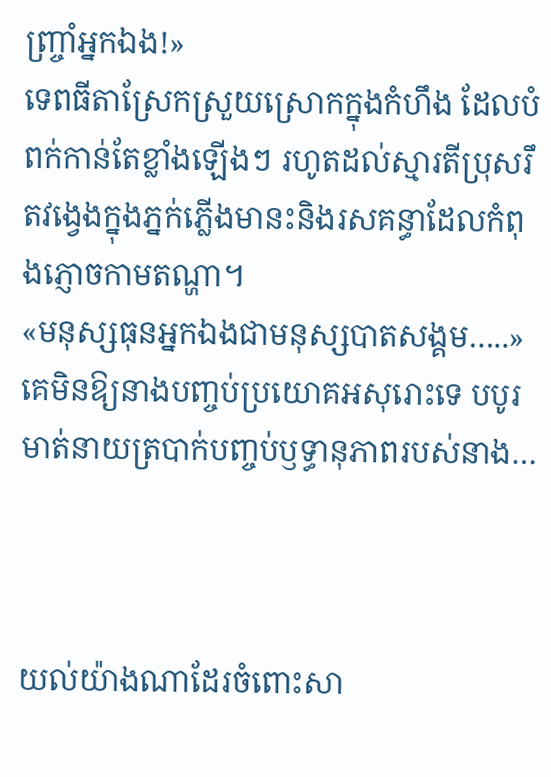ញ្ច្រាំអ្នកឯង!»
ទេពធីតាស្រែកស្រួយស្រោកក្នុងកំហឹង ដែលបំពក់កាន់តែខ្លាំងឡើងៗ រហូតដល់ស្មារតីប្រុសរឹតវង្វេងក្នុងភ្នក់ភ្លើងមានះនិងរសគន្ធាដែលកំពុងភ្ញោចកាមតណ្ហា។
«មនុស្សធុនអ្នកឯងជាមនុស្សបាតសង្គម…..»
គេមិនឱ្យនាងបញ្ចប់ប្រយោគអសុរោះទេ បបូរមាត់នាយត្របាក់បញ្ចប់ឫទ្ធានុភាពរបស់នាង…



យល់យ៉ាងណាដែរចំពោះសា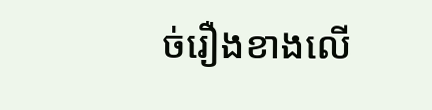ច់រឿងខាងលើ